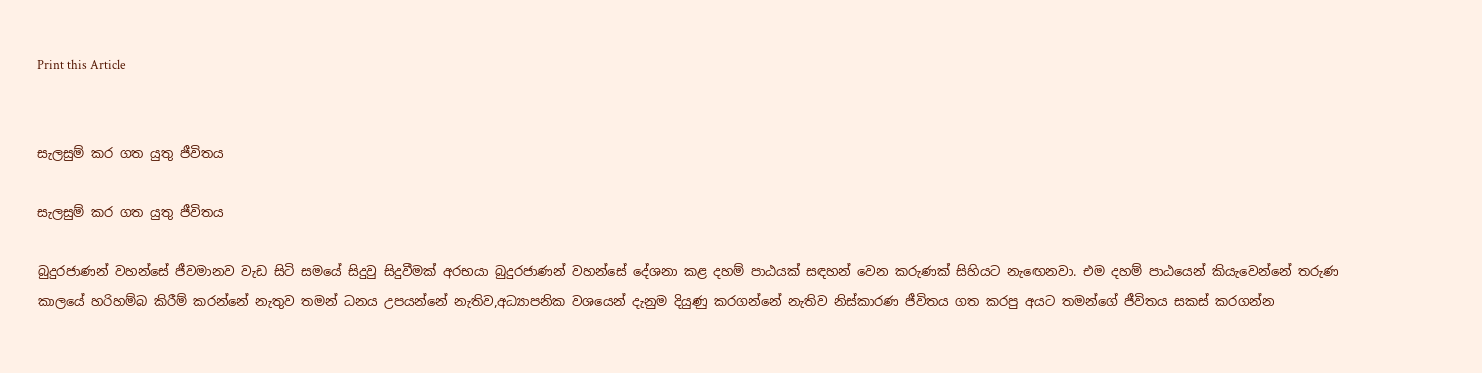Print this Article


සැලසුම් කර ගත යුතු ජීවිතය

සැලසුම් කර ගත යුතු ජීවිතය

බුදුරජාණන් වහන්සේ ජීවමානව වැඩ සිටි සමයේ සිදුවු සිදුවීමක් අරභයා බුදුරජාණන් වහන්සේ දේශනා කළ දහම් පාඨයක් සඳහන් වෙන කරුණක් සිහියට නැඟෙනවා. එම දහම් පාඨයෙන් කියැවෙන්නේ තරුණ කාලයේ හරිහම්බ කිරීම් කරන්නේ නැතුව තමන් ධනය උපයන්නේ නැතිව,අධ්‍යාපනික වශයෙන් දැනුම දියුණු කරගන්නේ නැතිව නිස්කාරණ ජීවිතය ගත කරපු අයට තමන්ගේ ජීවිතය සකස් කරගන්න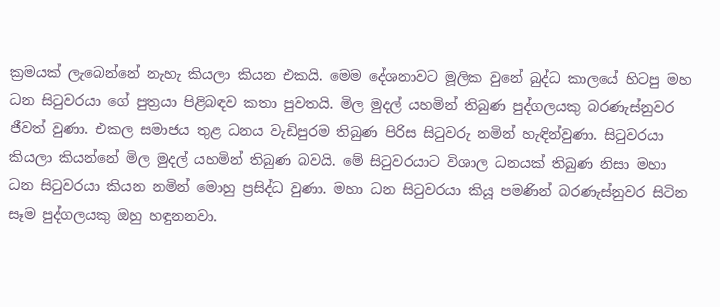ක්‍රමයක් ලැබෙන්නේ නැහැ කියලා කියන එකයි. මෙම දේශනාවට මූලික වුනේ බුද්ධ කාලයේ හිටපු මහ ධන සිටුවරයා ගේ පුත්‍රයා පිළිබඳව කතා පුවතයි. මිල මුදල් යහමින් තිබුණ පුද්ගලයකු බරණැස්නුවර ජීවත් වුණා. එකල සමාජය තුළ ධනය වැඩිපුරම තිබුණ පිරිස සිටුවරු නමින් හැඳින්වුණා. සිටුවරයා කියලා කියන්නේ මිල මුදල් යහමින් තිබුණ බවයි. මේ සිටුවරයාට විශාල ධනයක් තිබුණ නිසා මහා ධන සිටුවරයා කියන නමින් මොහු ප්‍රසිද්ධ වුණා. මහා ධන සිටුවරයා කියූ පමණින් බරණැස්නුවර සිටින සෑම පුද්ගලයකු ඔහු හඳුනනවා.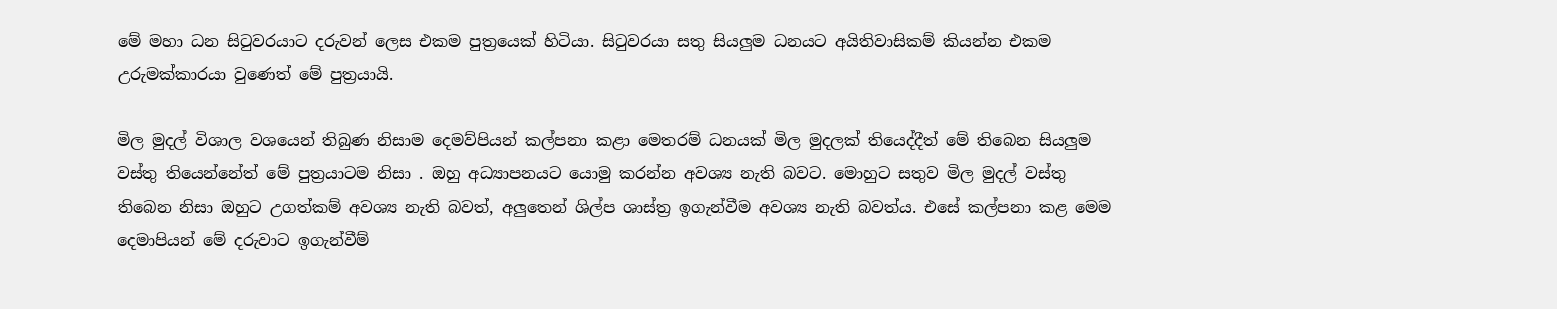මේ මහා ධන සිටුවරයාට දරුවන් ලෙස එකම පුත්‍රයෙක් හිටියා. සිටුවරයා සතු සියලුම ධනයට අයිතිවාසිකම් කියන්න එකම උරුමක්කාරයා වුණෙත් මේ පුත්‍රයායි.

මිල මුදල් විශාල වශයෙන් තිබුණ නිසාම දෙමව්පියන් කල්පනා කළා මෙතරම් ධනයක් මිල මුදලක් තියෙද්දීත් මේ තිබෙන සියලුම වස්තු තියෙන්නේත් මේ පුත්‍රයාටම නිසා . ඔහු අධ්‍යාපනයට යොමු කරන්න අවශ්‍ය නැති බවට. මොහුට සතුව මිල මුදල් වස්තු තිබෙන නිසා ඔහුට උගත්කම් අවශ්‍ය නැති බවත්, අලුතෙන් ශිල්ප ශාස්ත්‍ර ඉගැන්වීම අවශ්‍ය නැති බවත්ය. එසේ කල්පනා කළ මෙම දෙමාපියන් මේ දරුවාට ඉගැන්වීම්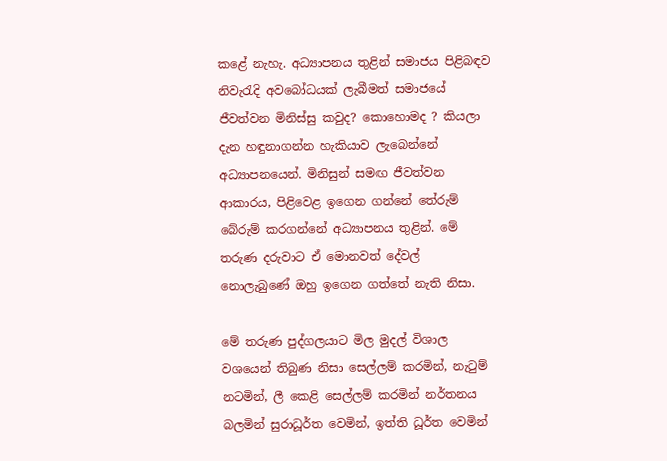කළේ නැහැ. අධ්‍යාපනය තුළින් සමාජය පිළිබඳව නිවැරැදි අවබෝධයක් ලැබීමත් සමාජයේ ජීවත්වන මිනිස්සු කවුද? කොහොමද ? කියලා දැන හඳුනාගන්න හැකියාව ලැබෙන්නේ අධ්‍යාපනයෙන්. මිනිසුන් සමඟ ජීවත්වන ආකාරය, පිළිවෙළ ඉගෙන ගන්නේ තේරුම් බේරුම් කරගන්නේ අධ්‍යාපනය තුළින්. මේ තරුණ දරුවාට ඒ මොනවත් දේවල් නොලැබුණේ ඔහු ඉගෙන ගත්තේ නැති නිසා.

මේ තරුණ පුද්ගලයාට මිල මුදල් විශාල වශයෙන් තිබුණ නිසා සෙල්ලම් කරමින්, නැටුම් නටමින්, ලී කෙළි සෙල්ලම් කරමින් නර්තනය බලමින් සුරාධූර්ත වෙමින්, ඉත්ති ධූර්ත වෙමින්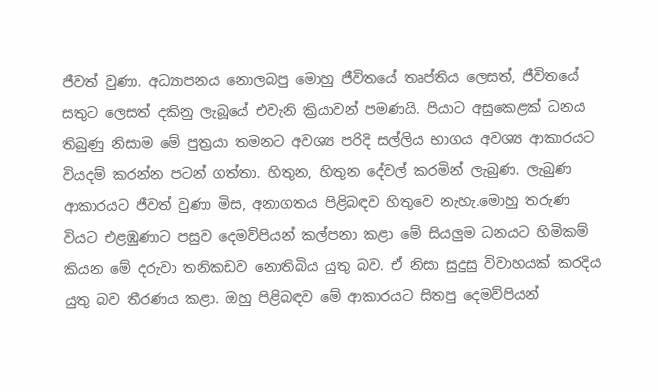ජීවත් වුණා. අධ්‍යාපනය නොලබපු මොහු ජීවිතයේ තෘප්තිය ලෙසත්, ජීවිතයේ සතුට ලෙසත් දකිනු ලැබූයේ එවැනි ක්‍රියාවන් පමණයි. පියාට අසුකෙළක් ධනය තිබුණු නිසාම මේ පුත්‍රයා තමනට අවශ්‍ය පරිදි සල්ලිය භාගය අවශ්‍ය ආකාරයට වියදම් කරන්න පටන් ගත්තා. හිතුන, හිතුන දේවල් කරමින් ලැබුණ. ලැබුණ ආකාරයට ජීවත් වුණා මිස, අනාගතය පිළිබඳව හිතුවෙ නැහැ.මොහු තරුණ වියට එළඹුණාට පසුව දෙමව්පියන් කල්පනා කළා මේ සියලුම ධනයට හිමිකම් කියන මේ දරුවා තනිකඩව නොතිබිය යුතු බව. ඒ නිසා සුදුසු විවාහයක් කරදිය යුතු බව තීරණය කළා. ඔහු පිළිබඳව මේ ආකාරයට සිතපු දෙමව්පියන්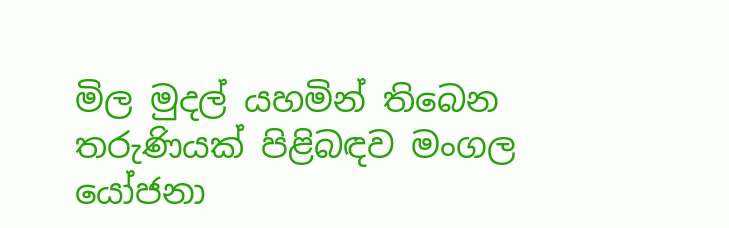මිල මුදල් යහමින් තිබෙන තරුණියක් පිළිබඳව මංගල යෝජනා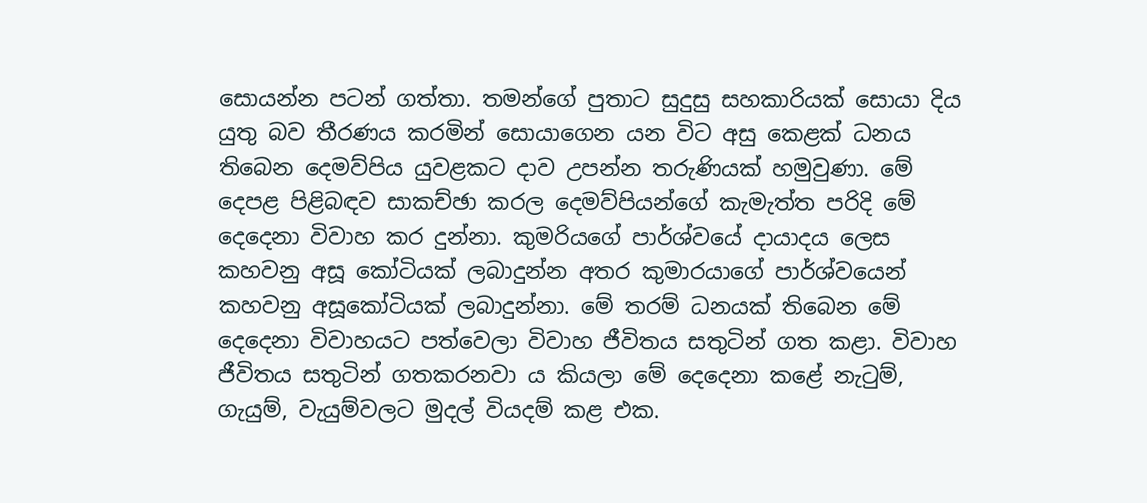සොයන්න පටන් ගත්තා. තමන්ගේ පුතාට සුදුසු සහකාරියක් සොයා දිය යුතු බව තීරණය කරමින් සොයාගෙන යන විට අසු කෙළක් ධනය තිබෙන දෙමව්පිය යුවළකට දාව උපන්න තරුණියක් හමුවුණා. මේ දෙපළ පිළිබඳව සාකච්ඡා කරල දෙමව්පියන්ගේ කැමැත්ත පරිදි මේ දෙදෙනා විවාහ කර දුන්නා. කුමරියගේ පාර්ශ්වයේ දායාදය ලෙස කහවනු අසූ කෝටියක් ලබාදුන්න අතර කුමාරයාගේ පාර්ශ්වයෙන් කහවනු අසූකෝටියක් ලබාදුන්නා. මේ තරම් ධනයක් තිබෙන මේ දෙදෙනා විවාහයට පත්වෙලා විවාහ ජීවිතය සතුටින් ගත කළා. විවාහ ජීවිතය සතුටින් ගතකරනවා ය කියලා මේ දෙදෙනා කළේ නැටුම්, ගැයුම්, වැයුම්වලට මුදල් වියදම් කළ එක.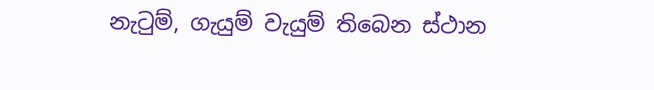නැටුම්, ගැයුම් වැයුම් තිබෙන ස්ථාන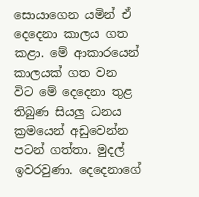සොයාගෙන යමින් ඒ දෙදෙනා කාලය ගත කළා. මේ ආකාරයෙන් කාලයක් ගත වන විට මේ දෙදෙනා තුළ තිබුණ සියලු ධනය ක්‍රමයෙන් අඩුවෙන්න පටන් ගත්තා. මුදල් ඉවරවුණා. දෙදෙනාගේ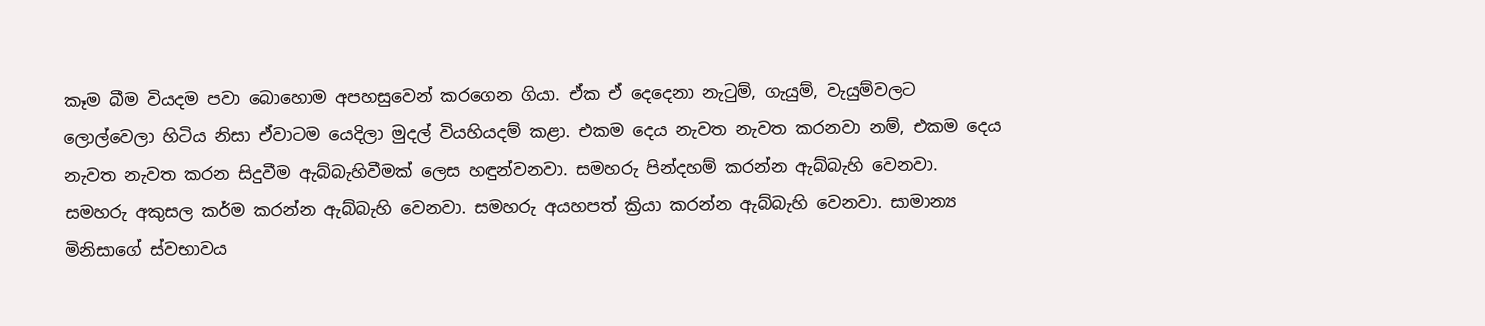කෑම බීම වියදම පවා බොහොම අපහසුවෙන් කරගෙන ගියා. ඒක ඒ දෙදෙනා නැටුම්, ගැයුම්, වැයුම්වලට ලොල්වෙලා හිටිය නිසා ඒවාටම යෙදිලා මුදල් වියහියදම් කළා. එකම දෙය නැවත නැවත කරනවා නම්, එකම දෙය නැවත නැවත කරන සිදුවීම ඇබ්බැහිවීමක් ලෙස හඳුන්වනවා. සමහරු පින්දහම් කරන්න ඇබ්බැහි වෙනවා. සමහරු අකුසල කර්ම කරන්න ඇබ්බැහි වෙනවා. සමහරු අයහපත් ක්‍රියා කරන්න ඇබ්බැහි වෙනවා. සාමාන්‍ය මිනිසාගේ ස්වභාවය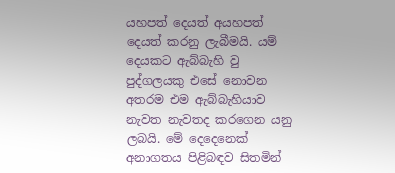යහපත් දෙයත් අයහපත් දෙයත් කරනු ලැබීමයි. යම් දෙයකට ඇබ්බැහි වු පුද්ගලයකු එසේ නොවන අතරම එම ඇබ්බැහියාව නැවත නැවතද කරගෙන යනු ලබයි. මේ දෙදෙනෙක් අනාගතය පිළිබඳව සිතමින්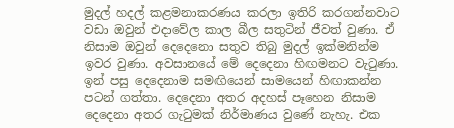මුදල් හදල් කළමනාකරණය කරලා ඉතිරි කරගන්නවාට වඩා ඔවුන් එදාවේල කාල බීල සතුටින් ජීවත් වුණා. ඒ නිසාම ඔවුන් දෙදෙනො සතුව තිබු මුදල් ඉක්මනින්ම ඉවර වුණා. අවසානයේ මේ දෙදෙනා හිඟමනට වැටුණා. ඉන් පසු දෙදෙනාම සමඟියෙන් සාමයෙන් හිඟාකන්න පටන් ගත්තා. දෙදෙනා අතර අදහස් පෑහෙන නිසාම දෙදෙනා අතර ගැටුමක් නිර්මාණය වුණේ නැහැ. එක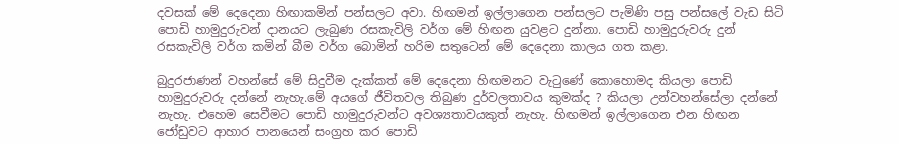දවසක් මේ දෙදෙනා හිඟාකමින් පන්සලට අවා. හිඟමන් ඉල්ලාගෙන පන්සලට පැමිණි පසු පන්සලේ වැඩ සිටි පොඩි හාමුදුරුවන් දානයට ලැබුණ රසකැවිලි වර්ග මේ හිඟන යුවළට දුන්නා. පොඩි හාමුදුරුවරු දුන් රසකැවිලි වර්ග කමින් බීම වර්ග බොමින් හරිම සතුටෙන් මේ දෙදෙනා කාලය ගත කළා.

බුදුරජාණන් වහන්සේ මේ සිදුවීම දැක්කත් මේ දෙදෙනා හිඟමනට වැටුණේ කොහොමද කියලා පොඩි හාමුදුරුවරු දන්නේ නැහැ.මේ අයගේ ජීවිතවල තිබුණ දුර්වලතාවය කුමක්ද ? කියලා උන්වහන්සේලා දන්නේ නැහැ. එහෙම සෙවීමට පොඩි හාමුදුරුවන්ට අවශ්‍යතාවයකුත් නැහැ. හිඟමන් ඉල්ලාගෙන එන හිඟන ජෝඩුවට ආහාර පානයෙන් සංග්‍රහ කර පොඩි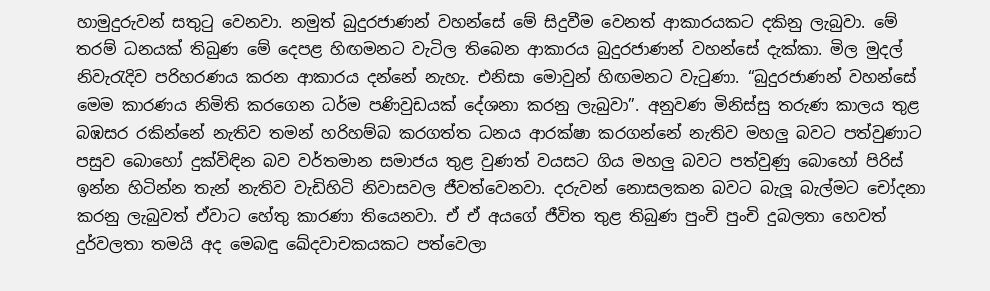හාමුදුරුවන් සතුටු වෙනවා. නමුත් බුදුරජාණන් වහන්සේ මේ සිදුවීම වෙනත් ආකාරයකට දකිනු ලැබුවා. මේ තරම් ධනයක් තිබුණ මේ දෙපළ හිඟමනට වැටිල තිබෙන ආකාරය බුදුරජාණන් වහන්සේ දැක්කා. මිල මුදල් නිවැරැදිව පරිහරණය කරන ආකාරය දන්නේ නැහැ. එනිසා මොවුන් හිඟමනට වැටුණා. “බුදුරජාණන් වහන්සේ මෙම කාරණය නිමිති කරගෙන ධර්ම පණිවුඩයක් දේශනා කරනු ලැබුවා”. අනුවණ මිනිස්සු තරුණ කාලය තුළ බඹසර රකින්නේ නැතිව තමන් හරිහම්බ කරගත්ත ධනය ආරක්ෂා කරගන්නේ නැතිව මහලු බවට පත්වුණාට පසුව බොහෝ දුක්විඳින බව වර්තමාන සමාජය තුළ වුණත් වයසට ගිය මහලු බවට පත්වුණු බොහෝ පිරිස් ඉන්න හිටින්න තැන් නැතිව වැඩිහිටි නිවාසවල ජීවත්වෙනවා. දරුවන් නොසලකන බවට බැලූ බැල්මට චෝදනා කරනු ලැබුවත් ඒවාට හේතු කාරණා තියෙනවා. ඒ ඒ අයගේ ජීවිත තුළ තිබුණ පුංචි පුංචි දුබලතා හෙවත් දුර්වලතා තමයි අද මෙබඳු ඛේදවාචකයකට පත්වෙලා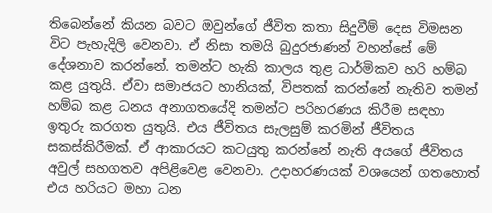තිබෙන්නේ කියන බවට ඔවුන්ගේ ජීවිත කතා සිදුවීම් දෙස විමසන විට පැහැදිලි වෙනවා. ඒ නිසා තමයි බුදුරජාණන් වහන්සේ මේ දේශනාව කරන්නේ. තමන්ට හැකි කාලය තුළ ධාර්මිකව හරි හම්බ කළ යුතුයි. ඒවා සමාජයට හානියක්, විපතක් කරන්නේ නැතිව තමන් හම්බ කළ ධනය අනාගතයේදි තමන්ට පරිහරණය කිරීම සඳහා ඉතුරු කරගත යුතුයි. එය ජීවිතය සැලසුම් කරමින් ජීවිතය සකස්කිරීමක්. ඒ ආකාරයට කටයුතු කරන්නේ නැති අයගේ ජීවිතය අවුල් සහගතව අපිළිවෙළ වෙනවා. උදාහරණයක් වශයෙන් ගතහොත් එය හරියට මහා ධන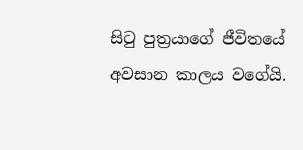සිටු පුත්‍රයාගේ ජීවිතයේ අවසාන කාලය වගේයි.